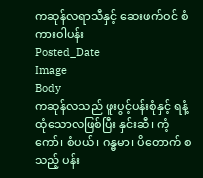ကဆုန်လရာသီနှင့် ဆေးဖက်ဝင် စံကားဝါပန်း
Posted_Date
Image
Body
ကဆုန်လသည် ဖူးပွင့်ပန်းစုံနှင့် ရနံ့ထုံသောလဖြစ်ပြီး နှင်းဆီ၊ ကံ့ကော်၊ စံပယ်၊ ဂန္ဓမာ၊ ပိတောက် စသည့် ပန်း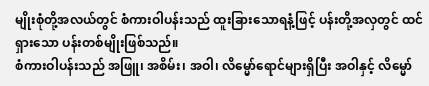မျိုးစုံတို့အလယ်တွင် စံကားဝါပန်းသည် ထူးခြားသောရနံ့ဖြင့် ပန်းတို့အလှတွင် ထင်ရှားသော ပန်းတစ်မျိုးဖြစ်သည်။
စံကားဝါပန်းသည် အဖြူ၊ အစိမ်း၊ အဝါ၊ လိမ္မော်ရောင်များရှိပြီး အဝါနှင့် လိမ္မော်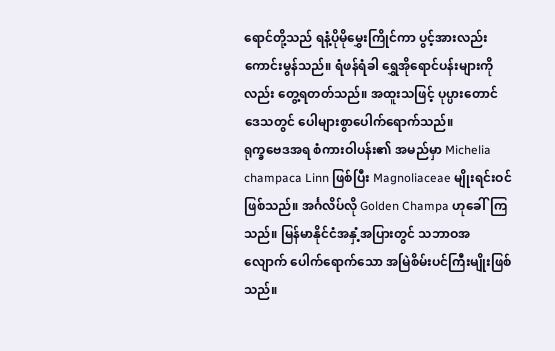ရောင်တို့သည် ရနံ့ပိုမိုမွှေးကြိုင်ကာ ပွင့်အားလည်း ကောင်းမွန်သည်။ ရံဖန်ရံခါ ရွှေအိုရောင်ပန်းများကိုလည်း တွေ့ရတတ်သည်။ အထူးသဖြင့် ပုပ္ပားတောင်ဒေသတွင် ပေါများစွာပေါက်ရောက်သည်။
ရုက္ခဗေဒအရ စံကားဝါပန်း၏ အမည်မှာ Michelia champaca Linn ဖြစ်ပြီး Magnoliaceae မျိုးရင်းဝင်ဖြစ်သည်။ အင်္ဂလိပ်လို Golden Champa ဟုခေါ်ကြသည်။ မြန်မာနိုင်ငံအနှံ့အပြားတွင် သဘာဝအလျောက် ပေါက်ရောက်သော အမြဲစိမ်းပင်ကြီးမျိုးဖြစ်သည်။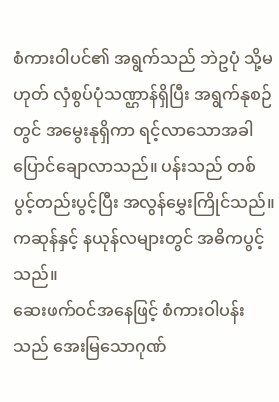စံကားဝါပင်၏ အရွက်သည် ဘဲဥပုံ သို့မဟုတ် လှံစွပ်ပုံသဏ္ဌာန်ရှိပြီး အရွက်နုစဉ်တွင် အမွေးနုရှိကာ ရင့်လာသောအခါ ပြောင်ချောလာသည်။ ပန်းသည် တစ်ပွင့်တည်းပွင့်ပြီး အလွန်မွှေးကြိုင်သည်။ ကဆုန်နှင့် နယုန်လများတွင် အဓိကပွင့်သည်။
ဆေးဖက်ဝင်အနေဖြင့် စံကားဝါပန်းသည် အေးမြသောဂုဏ်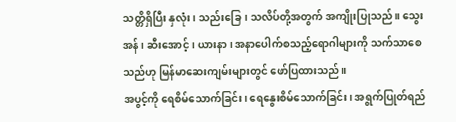သတ္တိရှိပြီး နှလုံး၊ သည်းခြေ၊ သလိပ်တို့အတွက် အကျိုးပြုသည်။ သွေးအန်၊ ဆီးအောင့်၊ ယားနာ၊ အနာပေါက်စသည့်ရောဂါများကို သက်သာစေသည်ဟု မြန်မာဆေးကျမ်းများတွင် ဖော်ပြထားသည်။
အပွင့်ကို ရေစိမ်သောက်ခြင်း၊ ရေနွေးစိမ်သောက်ခြင်း၊ အရွက်ပြုတ်ရည်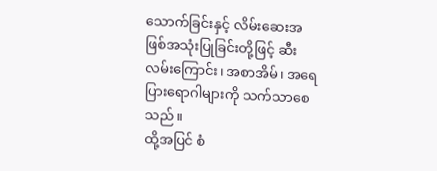သောက်ခြင်းနှင့် လိမ်းဆေးအဖြစ်အသုံးပြုခြင်းတို့ဖြင့် ဆီးလမ်းကြောင်း၊ အစာအိမ်၊ အရေပြားရောဂါများကို သက်သာစေသည်။
ထို့အပြင် စံ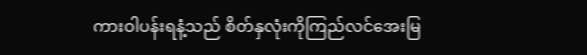ကားဝါပန်းရနံ့သည် စိတ်နှလုံးကိုကြည်လင်အေးမြ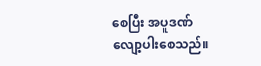စေပြီး အပူဒဏ်လျော့ပါးစေသည်။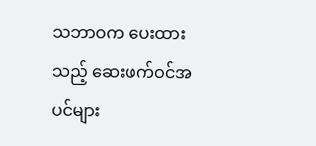သဘာဝက ပေးထားသည့် ဆေးဖက်ဝင်အပင်များ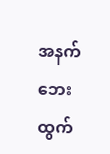အနက် ဘေးထွက်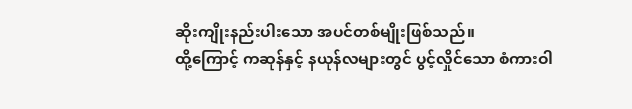ဆိုးကျိုးနည်းပါးသော အပင်တစ်မျိုးဖြစ်သည်။
ထို့ကြောင့် ကဆုန်နှင့် နယုန်လများတွင် ပွင့်လှိုင်သော စံကားဝါ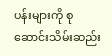ပန်းများကို စုဆောင်းသိမ်းဆည်း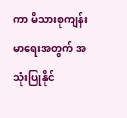ကာ မိသားစုကျန်းမာရေးအတွက် အသုံးပြုနိုင်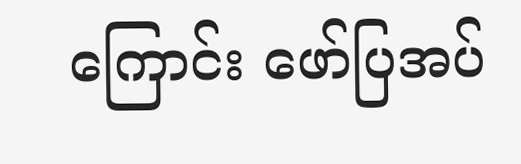ကြောင်း ဖော်ပြအပ်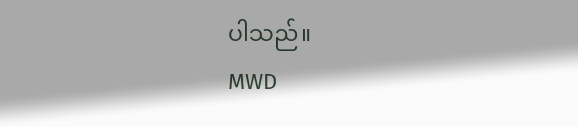ပါသည်။
MWD